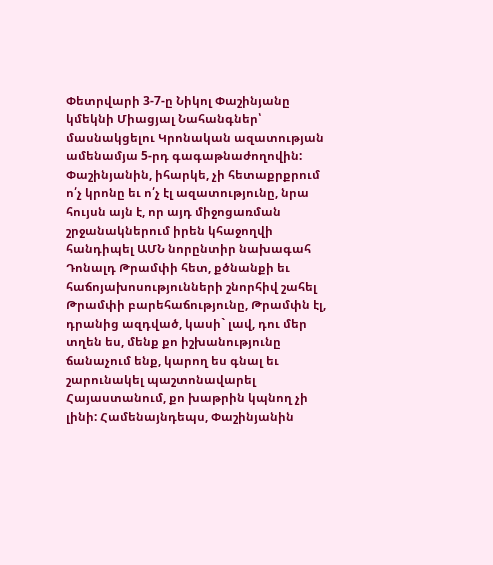Փետրվարի 3-7-ը Նիկոլ Փաշինյանը կմեկնի Միացյալ Նահանգներ՝ մասնակցելու Կրոնական ազատության ամենամյա 5-րդ գագաթնաժողովին: Փաշինյանին, իհարկե, չի հետաքրքրում ո՛չ կրոնը եւ ո՛չ էլ ազատությունը, նրա հույսն այն է, որ այդ միջոցառման շրջանակներում իրեն կհաջողվի հանդիպել ԱՄՆ նորընտիր նախագահ Դոնալդ Թրամփի հետ, քծնանքի եւ հաճոյախոսությունների շնորհիվ շահել Թրամփի բարեհաճությունը, Թրամփն էլ, դրանից ազդված, կասի` լավ, դու մեր տղեն ես, մենք քո իշխանությունը ճանաչում ենք, կարող ես գնալ եւ շարունակել պաշտոնավարել Հայաստանում, քո խաթրին կպնող չի լինի: Համենայնդեպս, Փաշինյանին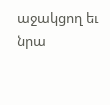աջակցող եւ նրա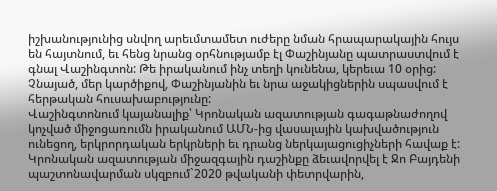իշխանությունից սնվող արեւմտամետ ուժերը նման հրապարակային հույս են հայտնում, եւ հենց նրանց օրհնությամբ էլ Փաշինյանը պատրաստվում է գնալ Վաշինգտոն: Թե իրականում ինչ տեղի կունենա, կերեւա 10 օրից: Չնայած, մեր կարծիքով, Փաշինյանին եւ նրա աջակիցներին սպասվում է հերթական հուսախաբությունը:
Վաշինգտոնում կայանալիք՝ Կրոնական ազատության գագաթնաժողով կոչված միջոցառումն իրականում ԱՄՆ-ից վասալային կախվածություն ունեցող, երկրորդական երկրների եւ դրանց ներկայացուցիչների հավաք է: Կրոնական ազատության միջազգային դաշինքը ձեւավորվել է Ջո Բայդենի պաշտոնավարման սկզբում`2020 թվականի փետրվարին,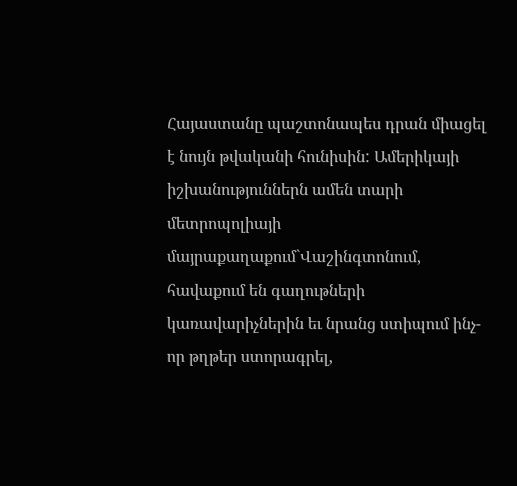Հայաստանը պաշտոնապես դրան միացել է նույն թվականի հունիսին: Ամերիկայի իշխանություններն ամեն տարի մետրոպոլիայի մայրաքաղաքում`Վաշինգտոնում, հավաքում են գաղութների կառավարիչներին եւ նրանց ստիպում ինչ-որ թղթեր ստորագրել,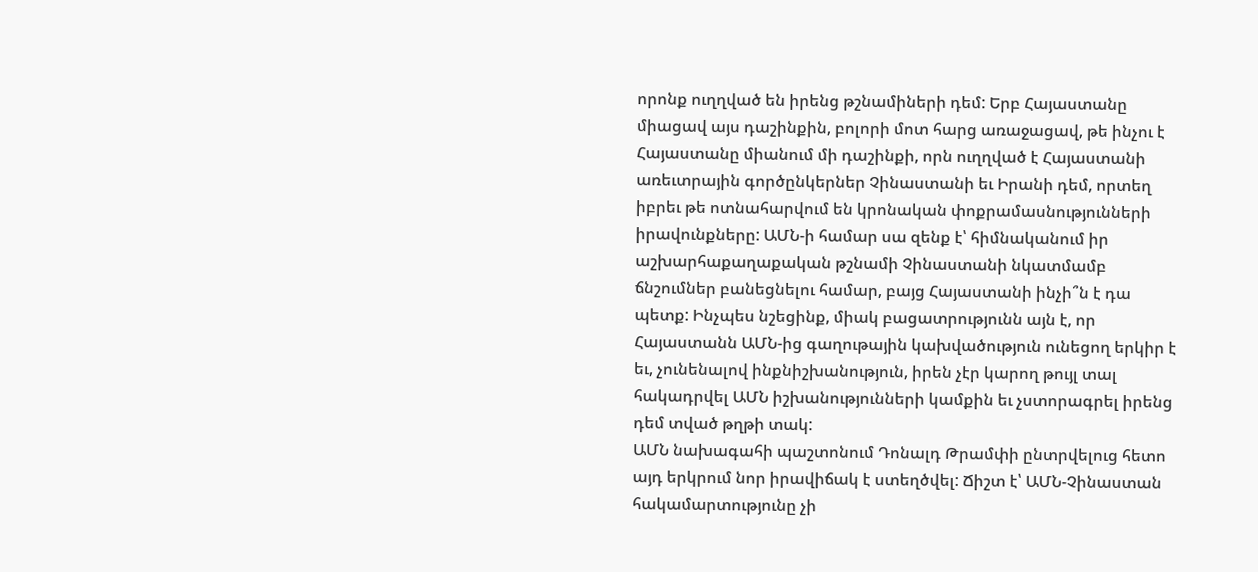որոնք ուղղված են իրենց թշնամիների դեմ: Երբ Հայաստանը միացավ այս դաշինքին, բոլորի մոտ հարց առաջացավ, թե ինչու է Հայաստանը միանում մի դաշինքի, որն ուղղված է Հայաստանի առեւտրային գործընկերներ Չինաստանի եւ Իրանի դեմ, որտեղ իբրեւ թե ոտնահարվում են կրոնական փոքրամասնությունների իրավունքները: ԱՄՆ-ի համար սա զենք է՝ հիմնականում իր աշխարհաքաղաքական թշնամի Չինաստանի նկատմամբ ճնշումներ բանեցնելու համար, բայց Հայաստանի ինչի՞ն է դա պետք: Ինչպես նշեցինք, միակ բացատրությունն այն է, որ Հայաստանն ԱՄՆ-ից գաղութային կախվածություն ունեցող երկիր է եւ, չունենալով ինքնիշխանություն, իրեն չէր կարող թույլ տալ հակադրվել ԱՄՆ իշխանությունների կամքին եւ չստորագրել իրենց դեմ տված թղթի տակ:
ԱՄՆ նախագահի պաշտոնում Դոնալդ Թրամփի ընտրվելուց հետո այդ երկրում նոր իրավիճակ է ստեղծվել: Ճիշտ է՝ ԱՄՆ-Չինաստան հակամարտությունը չի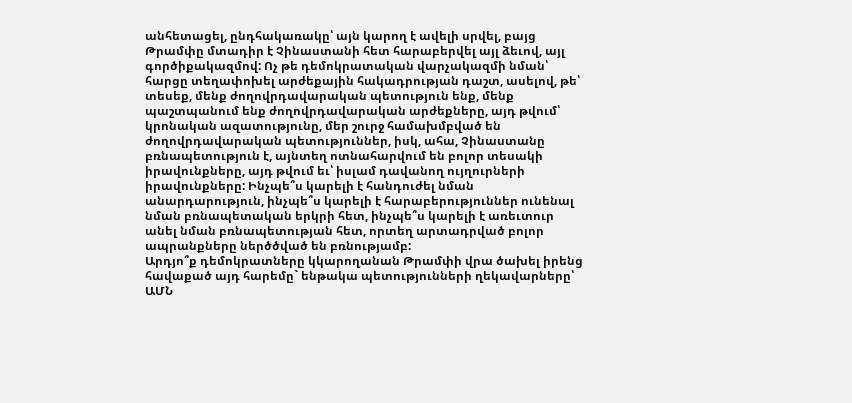անհետացել, ընդհակառակը՝ այն կարող է ավելի սրվել, բայց Թրամփը մտադիր է Չինաստանի հետ հարաբերվել այլ ձեւով, այլ գործիքակազմով: Ոչ թե դեմոկրատական վարչակազմի նման՝ հարցը տեղափոխել արժեքային հակադրության դաշտ, ասելով, թե՝ տեսեք, մենք ժողովրդավարական պետություն ենք, մենք պաշտպանում ենք ժողովրդավարական արժեքները, այդ թվում՝ կրոնական ազատությունը, մեր շուրջ համախմբված են ժողովրդավարական պետություններ, իսկ, ահա, Չինաստանը բռնապետություն է, այնտեղ ոտնահարվում են բոլոր տեսակի իրավունքները, այդ թվում եւ՝ իսլամ դավանող ույղուրների իրավունքները: Ինչպե՞ս կարելի է հանդուժել նման անարդարություն, ինչպե՞ս կարելի է հարաբերություններ ունենալ նման բռնապետական երկրի հետ, ինչպե՞ս կարելի է առեւտուր անել նման բռնապետության հետ, որտեղ արտադրված բոլոր ապրանքները ներծծված են բռնությամբ:
Արդյո՞ք դեմոկրատները կկարողանան Թրամփի վրա ծախել իրենց հավաքած այդ հարեմը` ենթակա պետությունների ղեկավարները՝ ԱՄՆ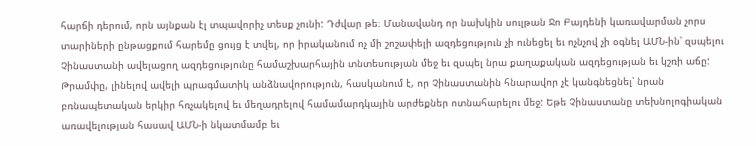հարճի դերում, որն այնքան էլ տպավորիչ տեսք չունի: Դժվար թե։ Մանավանդ որ նախկին սուլթան Ջո Բայդենի կառավարման չորս տարիների ընթացքում հարեմը ցույց է տվել, որ իրականում ոչ մի շոշափելի ազդեցություն չի ունեցել եւ ոչնչով չի օգնել ԱՄՆ-ին՝ զսպելու Չինաստանի ավելացող ազդեցությունը համաշխարհային տնտեսության մեջ եւ զսպել նրա քաղաքական ազդեցության եւ կշռի աճը:
Թրամփը, լինելով ավելի պրագմատիկ անձնավորություն, հասկանում է, որ Չինաստանին հնարավոր չէ կանգնեցնել՝ նրան բռնապետական երկիր հռչակելով եւ մեղադրելով համամարդկային արժեքներ ոտնահարելու մեջ: Եթե Չինաստանը տեխնոլոգիական առավելության հասավ ԱՄՆ-ի նկատմամբ եւ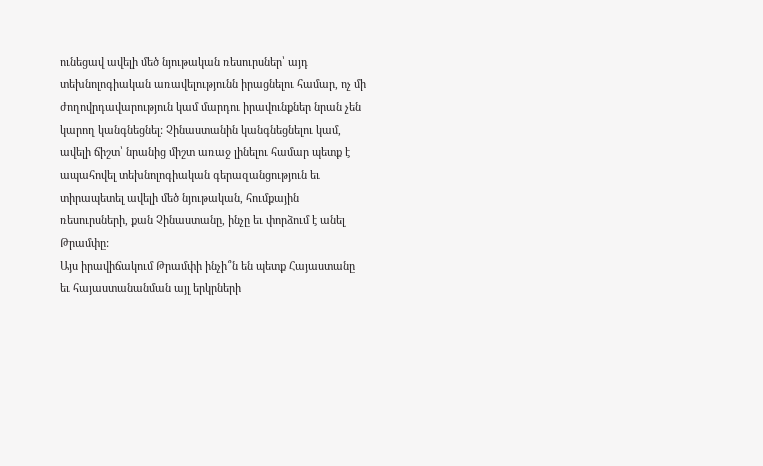ունեցավ ավելի մեծ նյութական ռեսուրսներ՝ այդ տեխնոլոգիական առավելությունն իրացնելու համար, ոչ մի ժողովրդավարություն կամ մարդու իրավունքներ նրան չեն կարող կանգնեցնել: Չինաստանին կանգնեցնելու կամ, ավելի ճիշտ՝ նրանից միշտ առաջ լինելու համար պետք է ապահովել տեխնոլոգիական գերազանցություն եւ տիրապետել ավելի մեծ նյութական, հումքային ռեսուրսների, քան Չինաստանը, ինչը եւ փորձում է անել Թրամփը:
Այս իրավիճակում Թրամփի ինչի՞ն են պետք Հայաստանը եւ հայաստանանման այլ երկրների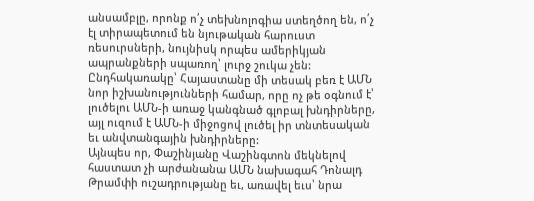անսամբլը, որոնք ո՛չ տեխնոլոգիա ստեղծող են, ո՛չ էլ տիրապետում են նյութական հարուստ ռեսուրսների, նույնիսկ որպես ամերիկյան ապրանքների սպառող՝ լուրջ շուկա չեն: Ընդհակառակը՝ Հայաստանը մի տեսակ բեռ է ԱՄՆ նոր իշխանությունների համար, որը ոչ թե օգնում է՝ լուծելու ԱՄՆ-ի առաջ կանգնած գլոբալ խնդիրները, այլ ուզում է ԱՄՆ-ի միջոցով լուծել իր տնտեսական եւ անվտանգային խնդիրները:
Այնպես որ, Փաշինյանը Վաշինգտոն մեկնելով հաստատ չի արժանանա ԱՄՆ նախագահ Դոնալդ Թրամփի ուշադրությանը եւ, առավել եւս՝ նրա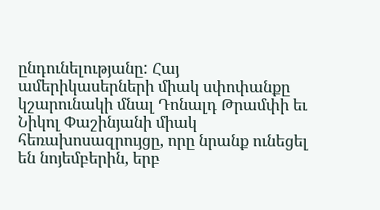ընդունելությանը: Հայ ամերիկասերների միակ սփոփանքը կշարունակի մնալ Դոնալդ Թրամփի եւ Նիկոլ Փաշինյանի միակ հեռախոսազրույցը, որը նրանք ունեցել են նոյեմբերին, երբ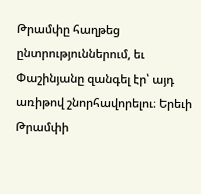Թրամփը հաղթեց ընտրություններում, եւ Փաշինյանը զանգել էր՝ այդ առիթով շնորհավորելու։ Երեւի Թրամփի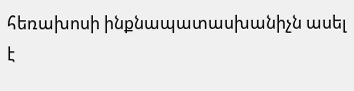հեռախոսի ինքնապատասխանիչն ասել է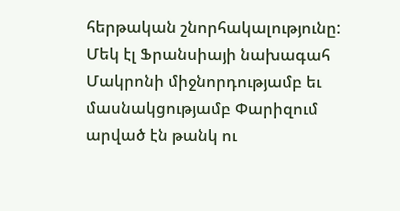հերթական շնորհակալությունը: Մեկ էլ Ֆրանսիայի նախագահ Մակրոնի միջնորդությամբ եւ մասնակցությամբ Փարիզում արված էն թանկ ու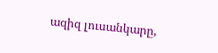ազիզ լուսանկարը,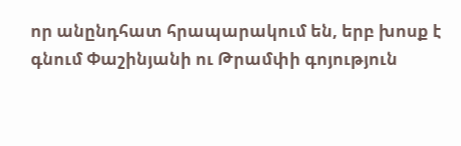որ անընդհատ հրապարակում են, երբ խոսք է գնում Փաշինյանի ու Թրամփի գոյություն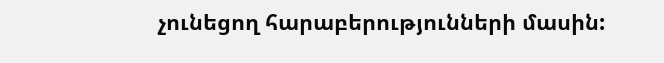չունեցող հարաբերությունների մասին: